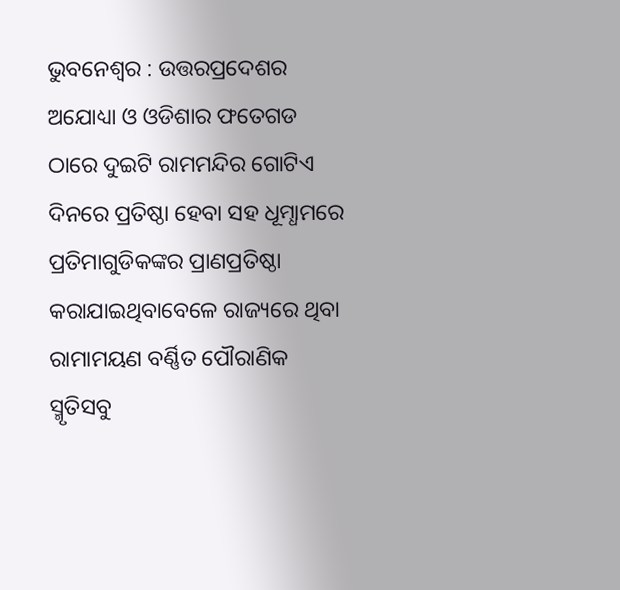ଭୁବନେଶ୍ୱର : ଉତ୍ତରପ୍ରଦେଶର ଅଯୋଧ୍ୟା ଓ ଓଡିଶାର ଫତେଗଡ ଠାରେ ଦୁଇଟି ରାମମନ୍ଦିର ଗୋଟିଏ ଦିନରେ ପ୍ରତିଷ୍ଠା ହେବା ସହ ଧୂମ୍ଧାମରେ ପ୍ରତିମାଗୁଡିକଙ୍କର ପ୍ରାଣପ୍ରତିଷ୍ଠା କରାଯାଇଥିବାବେଳେ ରାଜ୍ୟରେ ଥିବା ରାମାମୟଣ ବର୍ଣ୍ଣିତ ପୌରାଣିକ ସ୍ମୃତିସବୁ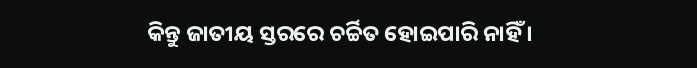କିନ୍ତୁ ଜାତୀୟ ସ୍ତରରେ ଚର୍ଚ୍ଚିତ ହୋଇପାରି ନାହିଁ ।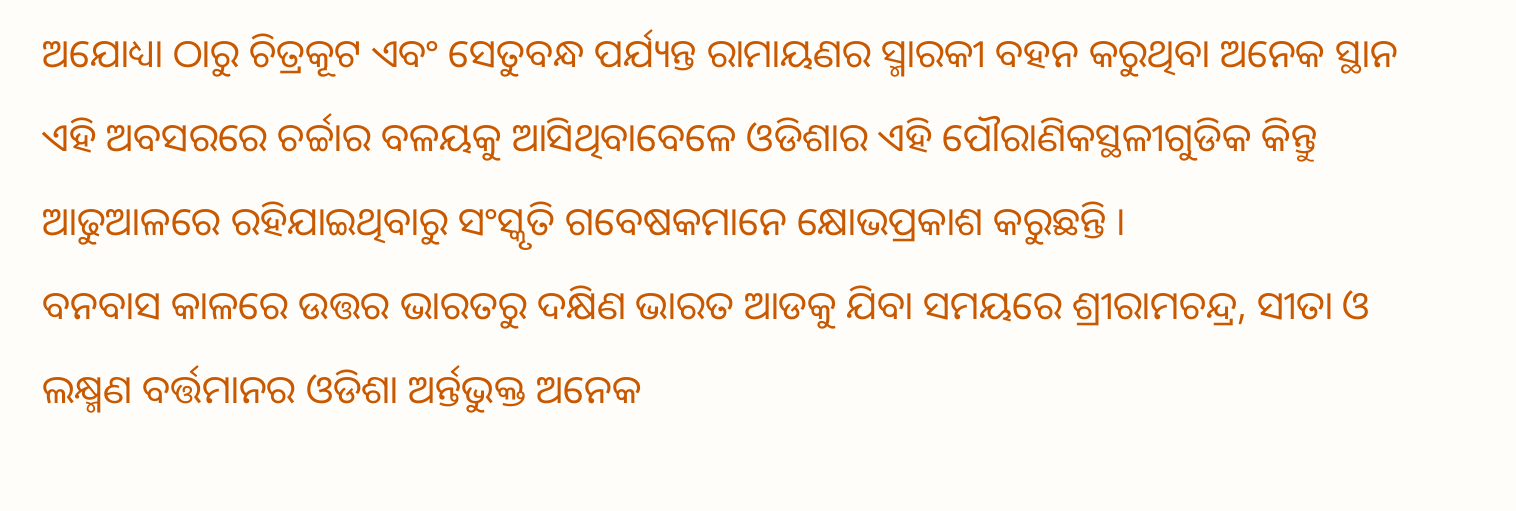ଅଯୋଧ୍ୟା ଠାରୁ ଚିତ୍ରକୂଟ ଏବଂ ସେତୁବନ୍ଧ ପର୍ଯ୍ୟନ୍ତ ରାମାୟଣର ସ୍ମାରକୀ ବହନ କରୁଥିବା ଅନେକ ସ୍ଥାନ ଏହି ଅବସରରେ ଚର୍ଚ୍ଚାର ବଳୟକୁ ଆସିଥିବାବେଳେ ଓଡିଶାର ଏହି ପୌରାଣିକସ୍ଥଳୀଗୁଡିକ କିନ୍ତୁ ଆଢୁଆଳରେ ରହିଯାଇଥିବାରୁ ସଂସ୍କୃତି ଗବେଷକମାନେ କ୍ଷୋଭପ୍ରକାଶ କରୁଛନ୍ତି ।
ବନବାସ କାଳରେ ଉତ୍ତର ଭାରତରୁ ଦକ୍ଷିଣ ଭାରତ ଆଡକୁ ଯିବା ସମୟରେ ଶ୍ରୀରାମଚନ୍ଦ୍ର, ସୀତା ଓ ଲକ୍ଷ୍ମଣ ବର୍ତ୍ତମାନର ଓଡିଶା ଅର୍ନ୍ତଭୁକ୍ତ ଅନେକ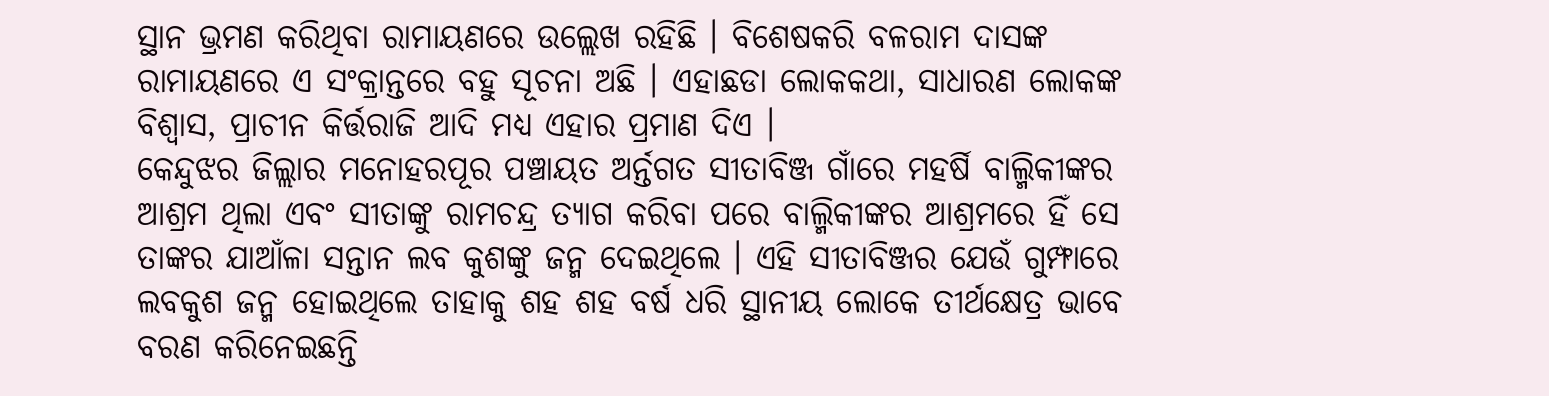ସ୍ଥାନ ଭ୍ରମଣ କରିଥିବା ରାମାୟଣରେ ଉଲ୍ଲେଖ ରହିଛି । ବିଶେଷକରି ବଳରାମ ଦାସଙ୍କ ରାମାୟଣରେ ଏ ସଂକ୍ରାନ୍ତରେ ବହୁ ସୂଚନା ଅଛି । ଏହାଛଡା ଲୋକକଥା, ସାଧାରଣ ଲୋକଙ୍କ ବିଶ୍ୱାସ, ପ୍ରାଚୀନ କିର୍ତ୍ତରାଜି ଆଦି ମଧ୍ୟ ଏହାର ପ୍ରମାଣ ଦିଏ ।
କେନ୍ଦୁଝର ଜିଲ୍ଲାର ମନୋହରପୂର ପଞ୍ଚାୟତ ଅର୍ନ୍ତଗତ ସୀତାବିଞ୍ଜ ଗାଁରେ ମହର୍ଷି ବାଲ୍ମିକୀଙ୍କର ଆଶ୍ରମ ଥିଲା ଏବଂ ସୀତାଙ୍କୁ ରାମଚନ୍ଦ୍ର ତ୍ୟାଗ କରିବା ପରେ ବାଲ୍ମିକୀଙ୍କର ଆଶ୍ରମରେ ହିଁ ସେ ତାଙ୍କର ଯାଆଁଳା ସନ୍ତାନ ଲବ କୁଶଙ୍କୁ ଜନ୍ମ ଦେଇଥିଲେ । ଏହି ସୀତାବିଞ୍ଜର ଯେଉଁ ଗୁମ୍ଫାରେ ଲବକୁଶ ଜନ୍ମ ହୋଇଥିଲେ ତାହାକୁ ଶହ ଶହ ବର୍ଷ ଧରି ସ୍ଥାନୀୟ ଲୋକେ ତୀର୍ଥକ୍ଷେତ୍ର ଭାବେ ବରଣ କରିନେଇଛନ୍ତି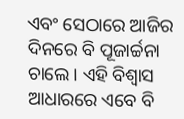ଏବଂ ସେଠାରେ ଆଜିର ଦିନରେ ବି ପୂଜାର୍ଚ୍ଚନା ଚାଲେ । ଏହି ବିଶ୍ୱାସ ଆଧାରରେ ଏବେ ବି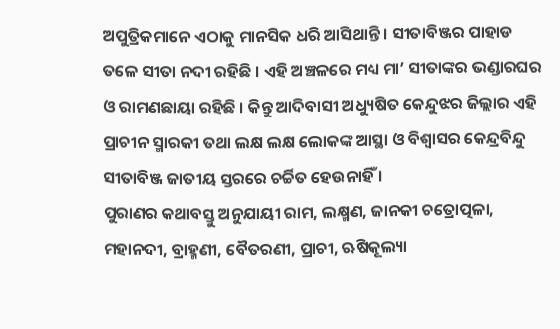ଅପୁତ୍ରିକମାନେ ଏଠାକୁ ମାନସିକ ଧରି ଆସିଥାନ୍ତି । ସୀତାବିଞ୍ଜର ପାହାଡ ତଳେ ସୀତା ନଦୀ ରହିଛି । ଏହି ଅଞ୍ଚଳରେ ମଧ୍ୟ ମା’ ସୀତାଙ୍କର ଭଣ୍ଡାରଘର ଓ ରାମଣଛାୟା ରହିଛି । କିନ୍ତୁ ଆଦିବାସୀ ଅଧ୍ୟୁଷିତ କେନ୍ଦୁଝର ଜିଲ୍ଲାର ଏହି ପ୍ରାଚୀନ ସ୍ମାରକୀ ତଥା ଲକ୍ଷ ଲକ୍ଷ ଲୋକଙ୍କ ଆସ୍ଥା ଓ ବିଶ୍ୱାସର କେନ୍ଦ୍ରବିନ୍ଦୁ ସୀତାବିଞ୍ଜ ଜାତୀୟ ସ୍ତରରେ ଚର୍ଚ୍ଚିତ ହେଉନାହିଁ ।
ପୁରାଣର କଥାବସ୍ତୁ ଅନୁଯାୟୀ ରାମ, ଲକ୍ଷ୍ମଣ, ଜାନକୀ ଚତ୍ରୋତ୍ପଳା, ମହାନଦୀ, ବ୍ରାହ୍ମଣୀ, ବୈତରଣୀ, ପ୍ରାଚୀ, ଋଷିକୂଲ୍ୟା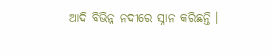ଆଦି ବିଭିନ୍ନ ନଦୀରେ ସ୍ନାନ କରିଛନ୍ତି ।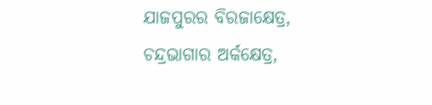ଯାଜପୁରର ବିରଜାକ୍ଷେତ୍ର, ଚନ୍ଦ୍ରଭାଗାର ଅର୍କକ୍ଷେତ୍ର,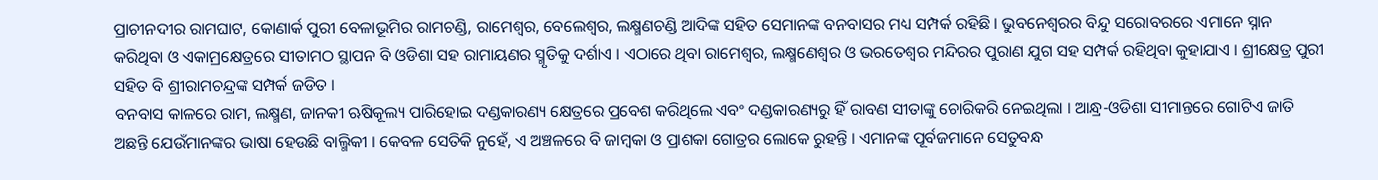ପ୍ରାଚୀନଦୀର ରାମଘାଟ, କୋଣାର୍କ ପୁରୀ ବେଳାଭୂମିର ରାମଚଣ୍ଡି, ରାମେଶ୍ୱର, ବେଲେଶ୍ୱର, ଲକ୍ଷ୍ମଣଚଣ୍ଡି ଆଦିଙ୍କ ସହିତ ସେମାନଙ୍କ ବନବାସର ମଧ୍ୟ ସମ୍ପର୍କ ରହିଛି । ଭୁବନେଶ୍ୱରର ବିନ୍ଦୁ ସରୋବରରେ ଏମାନେ ସ୍ନାନ କରିଥିବା ଓ ଏକାମ୍ରକ୍ଷେତ୍ରରେ ସୀତାମଠ ସ୍ଥାପନ ବି ଓଡିଶା ସହ ରାମାୟଣର ସ୍ମୃତିକୁ ଦର୍ଶାଏ । ଏଠାରେ ଥିବା ରାମେଶ୍ୱର, ଲକ୍ଷ୍ମଣେଶ୍ୱର ଓ ଭରତେଶ୍ୱର ମନ୍ଦିରର ପୁରାଣ ଯୁଗ ସହ ସମ୍ପର୍କ ରହିଥିବା କୁହାଯାଏ । ଶ୍ରୀକ୍ଷେତ୍ର ପୁରୀ ସହିତ ବି ଶ୍ରୀରାମଚନ୍ଦ୍ରଙ୍କ ସମ୍ପର୍କ ଜଡିତ ।
ବନବାସ କାଳରେ ରାମ, ଲକ୍ଷ୍ମଣ, ଜାନକୀ ଋଷିକୂଲ୍ୟ ପାରିହୋଇ ଦଣ୍ଡକାରଣ୍ୟ କ୍ଷେତ୍ରରେ ପ୍ରବେଶ କରିଥିଲେ ଏବଂ ଦଣ୍ଡକାରଣ୍ୟରୁ ହିଁ ରାବଣ ସୀତାଙ୍କୁ ଚୋରିକରି ନେଇଥିଲା । ଆନ୍ଧ୍ର-ଓଡିଶା ସୀମାନ୍ତରେ ଗୋଟିଏ ଜାତି ଅଛନ୍ତି ଯେଉଁମାନଙ୍କର ଭାଷା ହେଉଛି ବାଲ୍ମିକୀ । କେବଳ ସେତିକି ନୁହେଁ, ଏ ଅଞ୍ଚଳରେ ବି ଜାମ୍ବକା ଓ ପ୍ରାଶକା ଗୋତ୍ରର ଲୋକେ ରୁହନ୍ତି । ଏମାନଙ୍କ ପୂର୍ବଜମାନେ ସେତୁବନ୍ଧ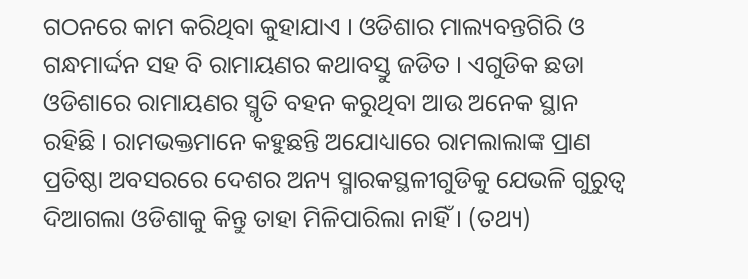ଗଠନରେ କାମ କରିଥିବା କୁହାଯାଏ । ଓଡିଶାର ମାଲ୍ୟବନ୍ତଗିରି ଓ ଗନ୍ଧମାର୍ଦ୍ଦନ ସହ ବି ରାମାୟଣର କଥାବସ୍ତୁ ଜଡିତ । ଏଗୁଡିକ ଛଡା ଓଡିଶାରେ ରାମାୟଣର ସ୍ମୃତି ବହନ କରୁଥିବା ଆଉ ଅନେକ ସ୍ଥାନ ରହିଛି । ରାମଭକ୍ତମାନେ କହୁଛନ୍ତି ଅଯୋଧ୍ୟାରେ ରାମଲାଲାଙ୍କ ପ୍ରାଣ ପ୍ରତିଷ୍ଠା ଅବସରରେ ଦେଶର ଅନ୍ୟ ସ୍ମାରକସ୍ଥଳୀଗୁଡିକୁ ଯେଭଳି ଗୁରୁତ୍ୱ ଦିଆଗଲା ଓଡିଶାକୁ କିନ୍ତୁ ତାହା ମିଳିପାରିଲା ନାହିଁ । (ତଥ୍ୟ)